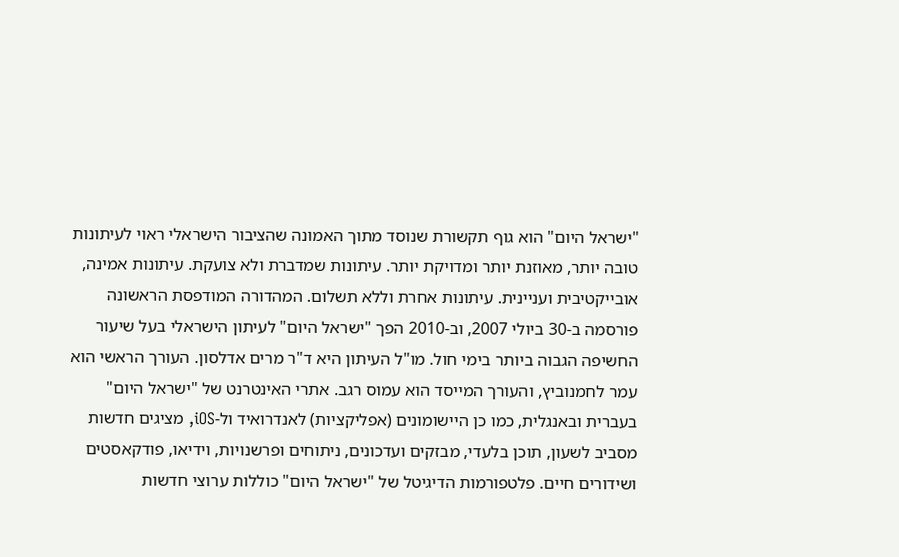"ישראל היום" הוא גוף תקשורת שנוסד מתוך האמונה שהציבור הישראלי ראוי לעיתונות טובה יותר, מאוזנת יותר ומדויקת יותר. עיתונות שמדברת ולא צועקת. עיתונות אמינה, אובייקטיבית ועניינית. עיתונות אחרת וללא תשלום. המהדורה המודפסת הראשונה פורסמה ב-30 ביולי 2007, וב-2010 הפך "ישראל היום" לעיתון הישראלי בעל שיעור החשיפה הגבוה ביותר בימי חול. מו"ל העיתון היא ד"ר מרים אדלסון. העורך הראשי הוא עמר לחמנוביץ, והעורך המייסד הוא עמוס רגב. אתרי האינטרנט של "ישראל היום" בעברית ובאנגלית, כמו כן היישומונים (אפליקציות) לאנדרואיד ול-iOS, מציגים חדשות מסביב לשעון, תוכן בלעדי, מבזקים ועדכונים, ניתוחים ופרשנויות, וידיאו, פודקאסטים ושידורים חיים. פלטפורמות הדיגיטל של "ישראל היום" כוללות ערוצי חדשות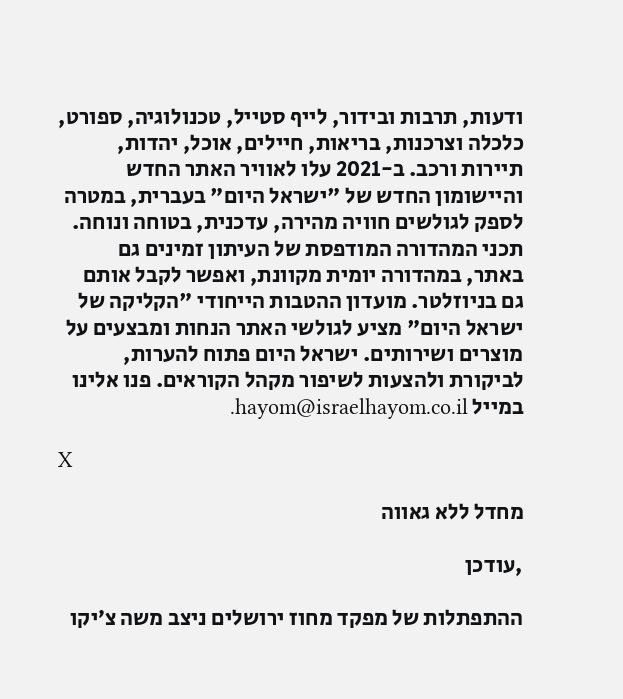ודעות, תרבות ובידור, לייף סטייל, טכנולוגיה, ספורט, כלכלה וצרכנות, בריאות, חיילים, אוכל, יהדות, תיירות ורכב. ב-2021 עלו לאוויר האתר החדש והיישומון החדש של "ישראל היום" בעברית, במטרה לספק לגולשים חוויה מהירה, עדכנית, בטוחה ונוחה. תכני המהדורה המודפסת של העיתון זמינים גם באתר, במהדורה יומית מקוונת, ואפשר לקבל אותם גם בניוזלטר. מועדון ההטבות הייחודי "הקליקה של ישראל היום" מציע לגולשי האתר הנחות ומבצעים על מוצרים ושירותים. ישראל היום פתוח להערות, לביקורת ולהצעות לשיפור מקהל הקוראים. פנו אלינו במייל hayom@israelhayom.co.il.

X

מחדל ללא גאווה

,עודכן

ההתפתלות של מפקד מחוז ירושלים ניצב משה צ׳יקו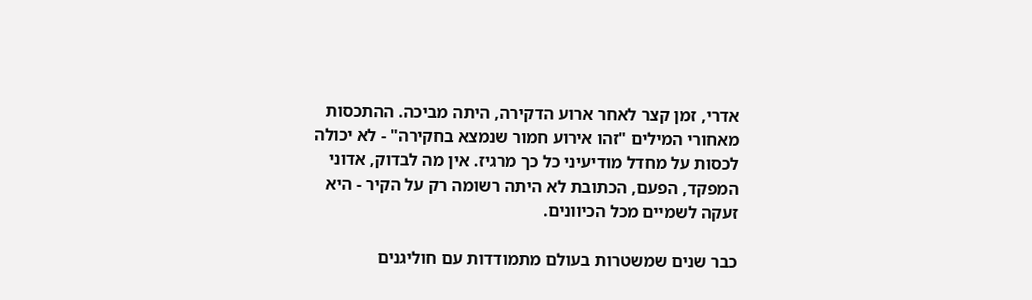אדרי, זמן קצר לאחר ארוע הדקירה, היתה מביכה. ההתכסות מאחורי המילים "זהו אירוע חמור שנמצא בחקירה" - לא יכולה לכסות על מחדל מודיעיני כל כך מרגיז. אין מה לבדוק, אדוני המפקד, הפעם, הכתובת לא היתה רשומה רק על הקיר - היא זעקה לשמיים מכל הכיוונים.

כבר שנים שמשטרות בעולם מתמודדות עם חוליגנים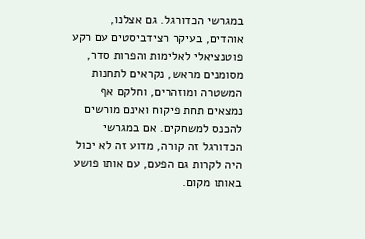במגרשי הכדורגל. גם אצלנו, אוהדים, בעיקר רצידביסטים עם רקע פוטנציאלי לאלימות והפרות סדר, מסומנים מראש, נקראים לתחנות המשטרה ומוזהרים, וחלקם אף נמצאים תחת פיקוח ואינם מורשים להכנס למשחקים. אם במגרשי הכדורגל זה קורה, מדוע זה לא יכול היה לקרות גם הפעם, עם אותו פושע באותו מקום.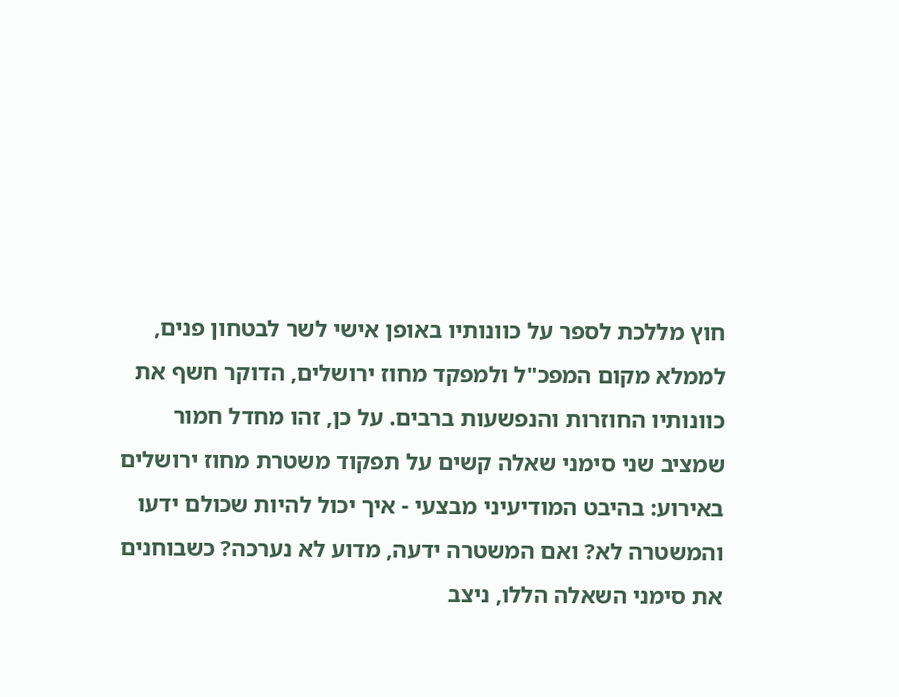חוץ מללכת לספר על כוונותיו באופן אישי לשר לבטחון פנים, לממלא מקום המפכ"ל ולמפקד מחוז ירושלים, הדוקר חשף את כוונותיו החוזרות והנפשעות ברבים. על כן, זהו מחדל חמור שמציב שני סימני שאלה קשים על תפקוד משטרת מחוז ירושלים באירוע: בהיבט המודיעיני מבצעי - איך יכול להיות שכולם ידעו והמשטרה לא? ואם המשטרה ידעה, מדוע לא נערכה? כשבוחנים את סימני השאלה הללו, ניצב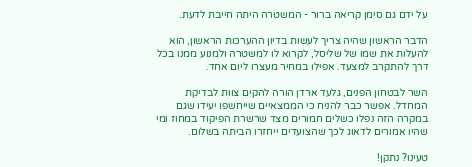על ידם גם סימן קריאה ברור - המשטרה היתה חייבת לדעת.

הדבר הראשון שהיה צריך לעשות בדיון ההערכות הראשון, הוא להעלות את שמו של שליסל, לקרוא לו למשטרה ולמנוע ממנו בכל דרך להתקרב למצעד. אפילו במחיר מעצרו ליום אחד.

השר לבטחון הפנים, גלעד ארדן הורה להקים צוות לבדיקת המחדל. אפשר כבר להניח כי הממצאיים שייחשפו יעידו שגם במקרה הזה נפלו כשלים חמורים מצד שרשרת הפיקוד במחוז ומי שהיו אמורים לדאוג לכך שהצועדים ייחזרו הביתה בשלום.

טעינו? נתקן!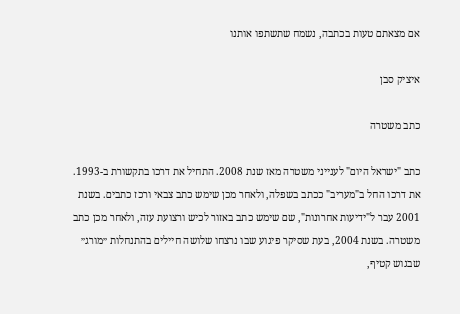אם מצאתם טעות בכתבה, נשמח שתשתפו אותנו

איציק סבן

כתב משטרה

כתב "ישראל היום" לענייני משטרה מאז שנת 2008. התחיל את דרכו בתקשורת ב-1993. את דרכו החל ב"מעריב" ככתב בשפלה, ולאחר מכן שימש כתב צבאי ורכז כתבים. בשנת 2001 עבר ל"ידיעות אחרונות", שם שימש כתב באזור לכיש ורצועת עזה, ולאחר מכן כתב משטרה. בשנת 2004, בעת שסיקר פיגוע שבו נרצחו שלושה חיילים בהתנחלות ״מורג״ שבגוש קטיף,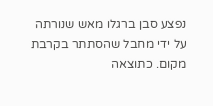נפצע סבן ברגלו מאש שנורתה על ידי מחבל שהסתתר בקרבת מקום. כתוצאה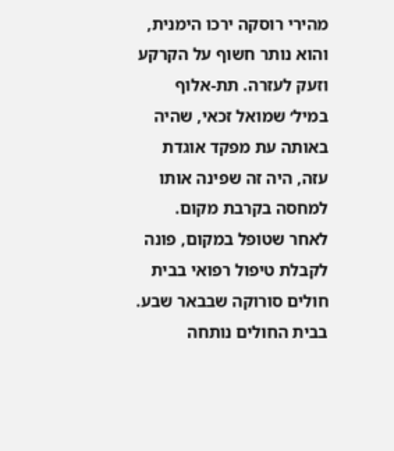מהירי רוסקה ירכו הימנית, והוא נותר חשוף על הקרקע וזעק לעזרה. תת-אלוף במיל׳ שמואל זכאי, שהיה באותה עת מפקד אוגדת עזה, היה זה שפינה אותו למחסה בקרבת מקום. לאחר שטופל במקום, פונה לקבלת טיפול רפואי בבית חולים סורוקה שבבאר שבע. בבית החולים נותחה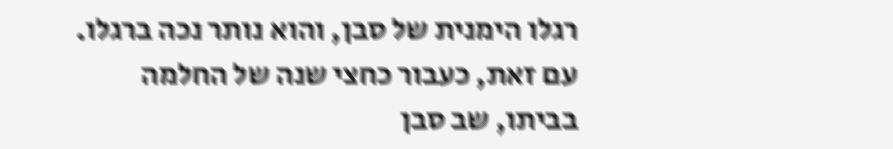רגלו הימנית של סבן, והוא נותר נכה ברגלו. עם זאת, כעבור כחצי שנה של החלמה בביתו, שב סבן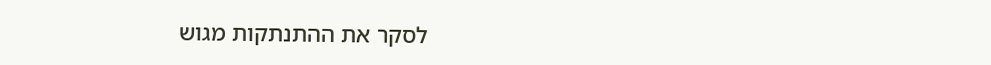לסקר את ההתנתקות מגוש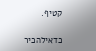קטיף.

כדאילהכיר